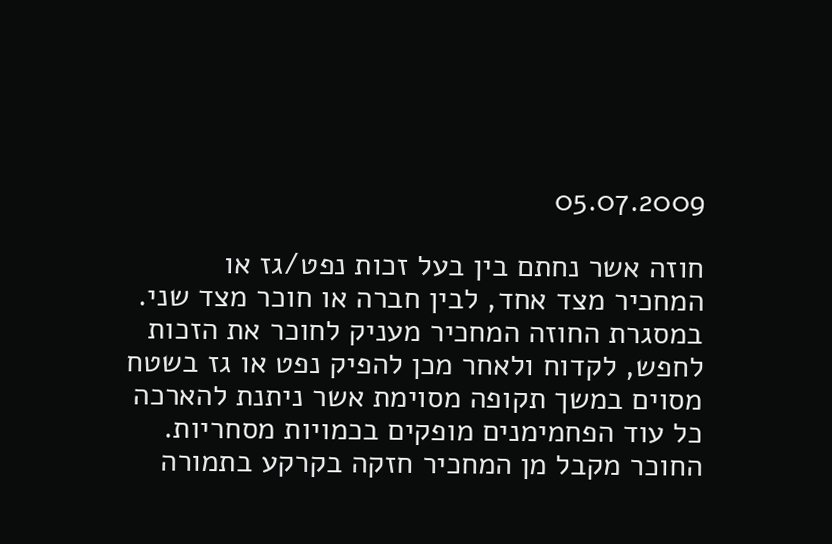05.07.2009

חוזה אשר נחתם בין בעל זכות נפט/גז או המחכיר מצד אחד, לבין חברה או חוכר מצד שני. במסגרת החוזה המחכיר מעניק לחוכר את הזכות לחפש, לקדוח ולאחר מכן להפיק נפט או גז בשטח מסוים במשך תקופה מסוימת אשר ניתנת להארכה כל עוד הפחמימנים מופקים בכמויות מסחריות. החוכר מקבל מן המחכיר חזקה בקרקע בתמורה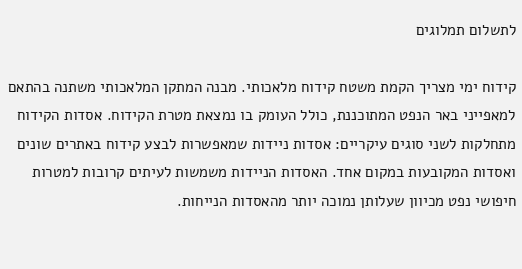לתשלום תמלוגים

קידוח ימי מצריך הקמת משטח קידוח מלאכותי. מבנה המתקן המלאכותי משתנה בהתאם למאפייני באר הנפט המתוכננת, כולל העומק בו נמצאת מטרת הקידוח. אסדות הקידוח מתחלקות לשני סוגים עיקריים: אסדות ניידות שמאפשרות לבצע קידוח באתרים שונים ואסדות המקובעות במקום אחד. האסדות הניידות משמשות לעיתים קרובות למטרות חיפושי נפט מכיוון שעלותן נמוכה יותר מהאסדות הנייחות.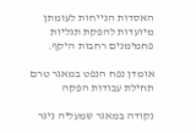האסדות הנייחות לעומתן מיועדות להפקת תגליות פחמימנים רחבות היקף.

אומדן נפח הנפט במאגר טרם תחילת עבודות הפקה

נקודה במאגר שמעליה ניגר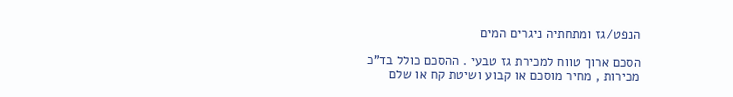הנפט/גז ומתחתיה ניגרים המים

הסכם ארוך טווח למכירת גז טבעי . ההסכם כולל בד”כ מכירות , מחיר מוסכם או קבוע ושיטת קח או שלם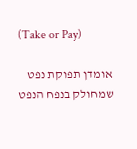(Take or Pay)

אומדן תפוקת נפט שמחולק בנפח הנפט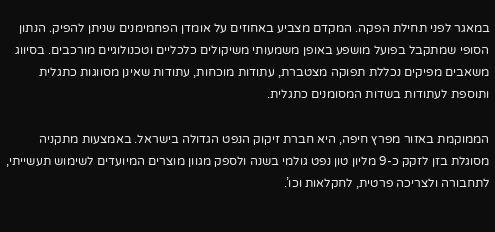במאגר לפני תחילת הפקה. המקדם מצביע באחוזים על אומדן הפחמימנים שניתן להפיק. הנתון הסופי שמתקבל בפועל מושפע באופן משמעותי משיקולים כלכליים וטכנולוגיים מורכבים. בסיווג משאבים מפיקים נכללת תפוקה מצטברת, עתודות מוכחות, עתודות שאינן מסווגות כתגלית ותוספת לעתודות בשדות המסומנים כתגלית.

הממוקמת באזור מפרץ חיפה, היא חברת זיקוק הנפט הגדולה בישראל. באמצעות מתקניה מסוגלת בזן לזקק כ-9 מליון טון נפט גולמי בשנה ולספק מגוון מוצרים המיועדים לשימוש תעשייתי, לתחבורה ולצריכה פרטית, לחקלאות וכו’.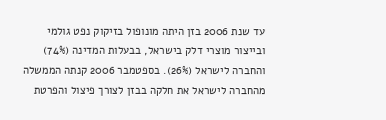עד שנת 2006 בזן היתה מונופול בזיקוק נפט גולמי ובייצור מוצרי דלק בישראל, בבעלות המדינה (74%) והחברה לישראל (26%). בספטמבר 2006 קנתה הממשלה מהחברה לישראל את חלקה בבזן לצורך פיצול והפרטת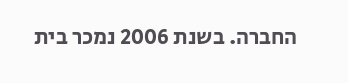החברה. בשנת 2006 נמכר בית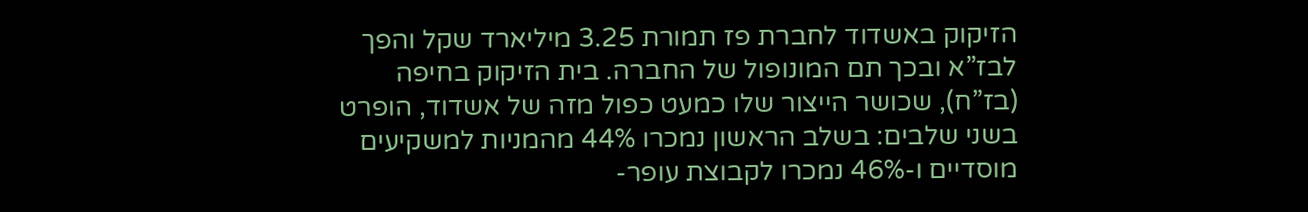הזיקוק באשדוד לחברת פז תמורת 3.25 מיליארד שקל והפך לבז”א ובכך תם המונופול של החברה. בית הזיקוק בחיפה (בז”ח), שכושר הייצור שלו כמעט כפול מזה של אשדוד, הופרט בשני שלבים: בשלב הראשון נמכרו 44% מהמניות למשקיעים מוסדיים ו-46% נמכרו לקבוצת עופר-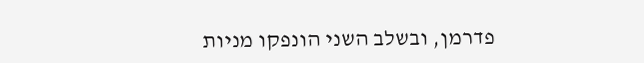פדרמן, ובשלב השני הונפקו מניות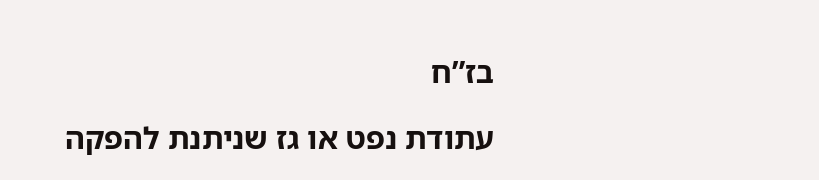בז”ח

עתודת נפט או גז שניתנת להפקה